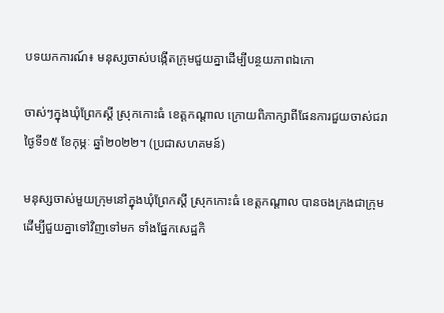បទយកការណ៍៖ មនុស្សចាស់បង្កើតក្រុមជួយគ្នាដើម្បីបន្ថយភាពឯកោ

ចាស់ៗក្នុងឃុំព្រែកស្ដី ស្រុកកោះធំ ខេត្តកណ្ដាល ក្រោយពិភាក្សាពីផែនការជួយចាស់ជរា ថ្ងៃទី១៥ ខែកុម្ភៈ ឆ្នាំ២០២២។ (ប្រជាសហគមន៍)

មនុស្សចាស់មួយក្រុមនៅក្នុងឃុំព្រែកស្ដី ស្រុកកោះធំ ខេត្តកណ្ដាល បានចងក្រងជាក្រុមដើម្បីជួយគ្នាទៅវិញទៅមក ទាំងផ្នែកសេដ្ឋកិ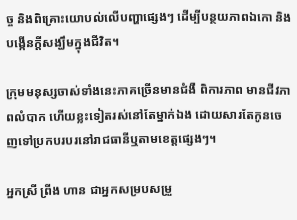ច្ច និងពិគ្រោះយោបល់លើបញ្ហាផ្សេងៗ ដើម្បីបន្ថយភាពឯកោ និងបង្កើនក្ដីសង្ឃឹមក្នុងជីវិត។

ក្រុមមនុស្សចាស់ទាំងនេះភាគច្រើនមានជំងឺ ពិការភាព មានជីវភាពលំបាក ហើយខ្លះទៀតរស់នៅតែម្នាក់ឯង ដោយសារតែកូនចេញទៅប្រកបរបរនៅរាជធានីឬតាមខេត្តផ្សេងៗ។

អ្នកស្រី ព្រីង ហាន ជាអ្នកសម្របសម្រួ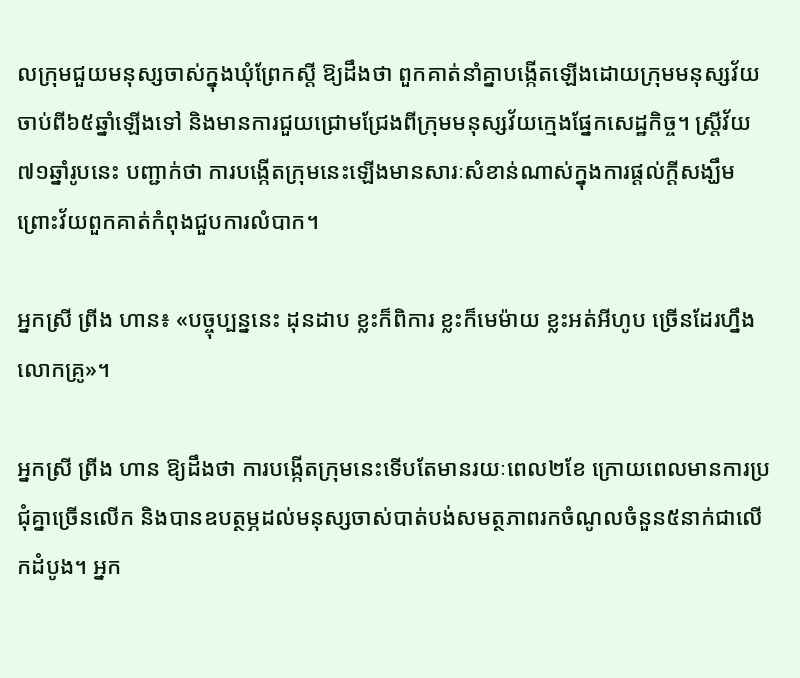លក្រុមជួយមនុស្សចាស់ក្នុងឃុំព្រែកស្ដី ឱ្យដឹងថា ពួកគាត់នាំគ្នាបង្កើតឡើងដោយក្រុមមនុស្សវ័យចាប់ពី៦៥ឆ្នាំឡើងទៅ និងមានការជួយជ្រោមជ្រែងពីក្រុមមនុស្សវ័យក្មេងផ្នែកសេដ្ឋកិច្ច។ ស្ត្រីវ័យ៧១ឆ្នាំរូបនេះ បញ្ជាក់ថា ការបង្កើតក្រុមនេះឡើងមានសារៈសំខាន់ណាស់ក្នុងការផ្ដល់ក្ដីសង្ឃឹម ព្រោះវ័យពួកគាត់កំពុងជួបការលំបាក។

អ្នកស្រី ព្រីង ហាន៖ «បច្ចុប្បន្ននេះ ដុនដាប ខ្លះក៏ពិការ ខ្លះក៏មេម៉ាយ ខ្លះអត់អីហូប ច្រើនដែរហ្នឹងលោកគ្រូ»។

អ្នកស្រី ព្រីង ហាន ឱ្យដឹងថា ការបង្កើតក្រុមនេះទើបតែមានរយៈពេល២ខែ ក្រោយពេលមានការប្រជុំគ្នាច្រើនលើក និងបានឧបត្ថម្ភដល់មនុស្សចាស់បាត់បង់សមត្ថភាពរកចំណូលចំនួន៥នាក់ជាលើកដំបូង។ អ្នក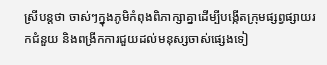ស្រីបន្តថា ចាស់ៗក្នុងភូមិកំពុងពិភាក្សាគ្នាដើម្បីបង្កើតក្រុមផ្សព្វផ្សាយរកជំនួយ និងពង្រីកការជួយដល់មនុស្សចាស់ផ្សេងទៀ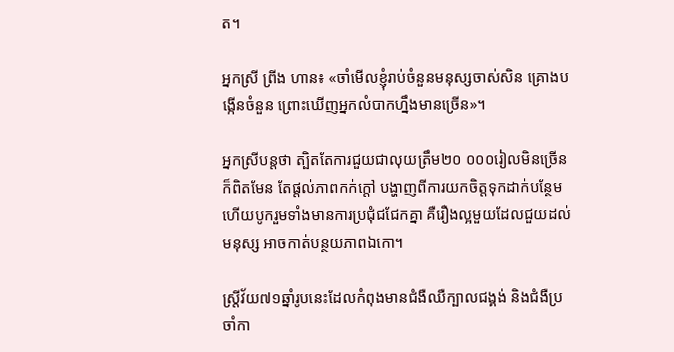ត។

អ្នកស្រី ព្រីង ហាន៖ «ចាំមើលខ្ញុំរាប់ចំនួនមនុស្សចាស់សិន គ្រោងបង្កើនចំនួន ព្រោះឃើញអ្នកលំបាកហ្នឹងមានច្រើន»។

អ្នកស្រីបន្តថា ត្បិតតែការជួយជាលុយត្រឹម២០ ០០០រៀលមិនច្រើនក៏ពិតមែន តែផ្ដល់ភាពកក់ក្ដៅ បង្ហាញពីការយកចិត្តទុកដាក់បន្ថែម ហើយបូករួមទាំងមានការប្រជុំជជែកគ្នា គឺរឿងល្អមួយដែលជួយដល់មនុស្ស អាចកាត់បន្ថយភាពឯកោ។

ស្ត្រីវ័យ៧១ឆ្នាំរូបនេះដែលកំពុងមានជំងឺឈឺក្បាលជង្គង់ និងជំងឺប្រចាំកា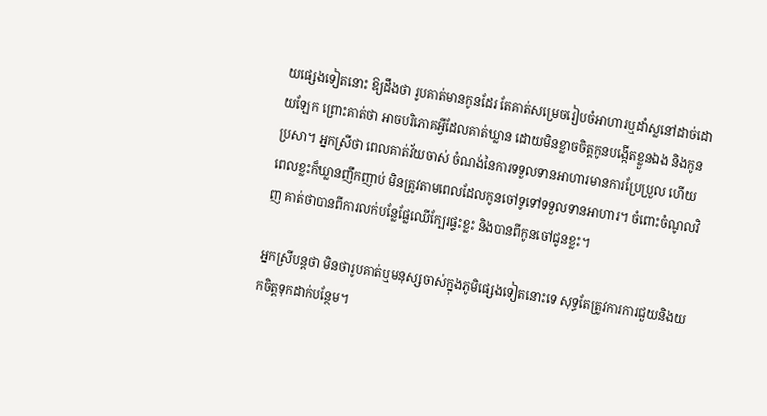យផ្សេងទៀតនោះ ឱ្យដឹងថា រូបគាត់មានកូនដែរ តែគាត់សម្រេចរៀបចំអាហារឬដាំស្លនៅដាច់ដោយឡែក ព្រោះគាត់ថា អាចបរិភោគអ្វីដែលគាត់ឃ្លាន ដោយមិនខ្លាចចិត្តកូនបង្កើតខ្លួនឯង និងកូនប្រសា។ អ្នកស្រីថា ពេលគាត់វ័យចាស់ ចំណង់នៃការទទួលទានអាហារមានការប្រែប្រួល ហើយពេលខ្លះក៏ឃ្លានញឹកញាប់ មិនត្រូវតាមពេលដែលកូនចៅទូទៅទទួលទានអាហារ។ ចំពោះចំណូលវិញ គាត់ថាបានពីការលក់បន្លែផ្លែឈើក្បែរផ្ទះខ្លះ និងបានពីកូនចៅជូនខ្លះ។

អ្នកស្រីបន្តថា មិនថារូបគាត់ឬមនុស្សចាស់ក្នុងភូមិផ្សេងទៀតនោះទេ សុទ្ធតែត្រូវការការជួយនិងយកចិត្តទុកដាក់បន្ថែម។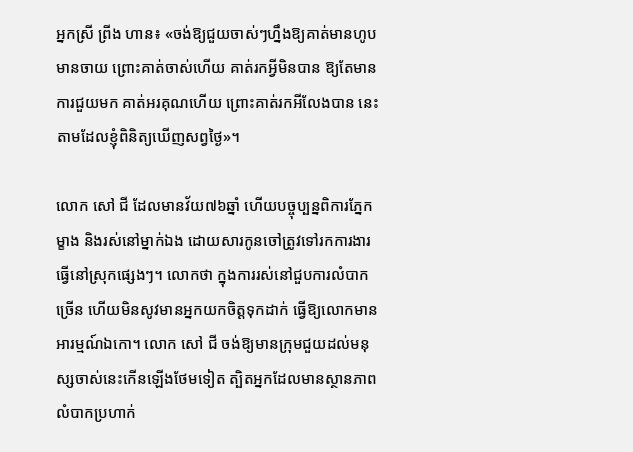អ្នកស្រី ព្រីង ហាន៖ «ចង់ឱ្យជួយចាស់ៗហ្នឹងឱ្យគាត់មានហូប មានចាយ ព្រោះគាត់ចាស់ហើយ គាត់រកអ្វីមិនបាន ឱ្យតែមានការជួយមក គាត់អរគុណហើយ ព្រោះគាត់រកអីលែងបាន នេះតាមដែលខ្ញុំពិនិត្យឃើញសព្វថ្ងៃ»។

លោក សៅ ជី ដែលមានវ័យ៧៦ឆ្នាំ ហើយបច្ចុប្បន្នពិការភ្នែកម្ខាង និងរស់នៅម្នាក់ឯង ដោយសារកូនចៅត្រូវទៅរកការងារធ្វើនៅស្រុកផ្សេងៗ។ លោកថា ក្នុងការរស់នៅជួបការលំបាកច្រើន ហើយមិនសូវមានអ្នកយកចិត្តទុកដាក់ ធ្វើឱ្យលោកមានអារម្មណ៍ឯកោ។ លោក សៅ ជី ចង់ឱ្យមានក្រុមជួយដល់មនុស្សចាស់នេះកើនឡើងថែមទៀត ត្បិតអ្នកដែលមានស្ថានភាពលំបាកប្រហាក់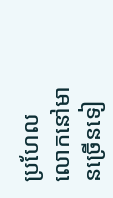ប្រហែលលោកនៅមានច្រើនទៀ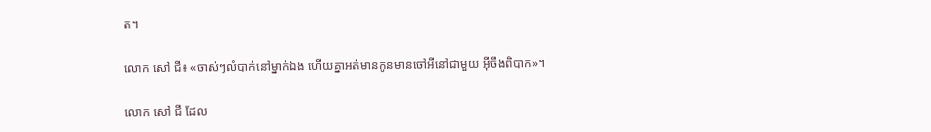ត។

លោក សៅ ជី៖ «ចាស់ៗលំបាក់នៅម្នាក់ឯង ហើយគ្នាអត់មានកូនមានចៅអីនៅជាមួយ អ៊ីចឹងពិបាក»។

លោក សៅ ជី ដែល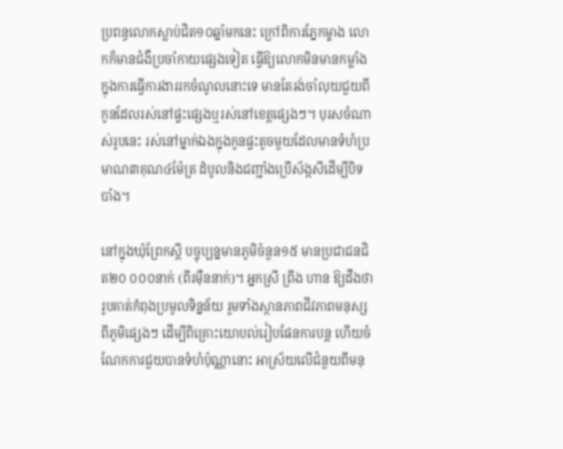ប្រពន្ធលោកស្លាប់ជិត១០ឆ្នាំមកនេះ ក្រៅពិការភ្នែកម្ខាង លោកក៏មានជំងឺប្រចាំកាយផ្សេងទៀត ធ្វើឱ្យលោកមិនមានកម្លាំងក្នុងការធ្វើការងាររកចំណូលនោះទេ មានតែរង់ចាំលុយជួយពីកូនដែលរស់នៅផ្ទះផ្សេងឬរស់នៅខេត្តផ្សេងៗ។ បុរសចំណាស់រូបនេះ រស់នៅម្នាក់ឯងក្នុងកូនផ្ទះតូចមួយដែលមានទំហំប្រមាណ៣គុណ៤ម៉ែត្រ ដំបូលនិងជញ្ជាំងប្រើស័ង្កសីដើម្បីបិទបាំង។

នៅក្នុងឃុំព្រែកស្ដី បច្ចុប្បន្នមានភូមិចំនួន១៥ មានប្រជាជនជិត២០ ០០០នាក់ (ពីរម៉ឺននាក់)។ អ្នកស្រី ព្រីង ហាន ឱ្យដឹងថា រូបគាត់កំពុងប្រមូលទិន្នន័យ រួមទាំងស្ថានភាពជីវភាពមនុស្សពីភូមិផ្សេងៗ ដើម្បីពិគ្រោះយោបល់រៀបផែនការបន្ត ហើយចំណែកការជួយបានទំហំប៉ុណ្ណានោះ អាស្រ័យលើជំនួយពីមនុ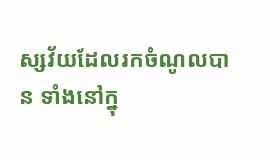ស្សវ័យដែលរកចំណូលបាន ទាំងនៅក្នុ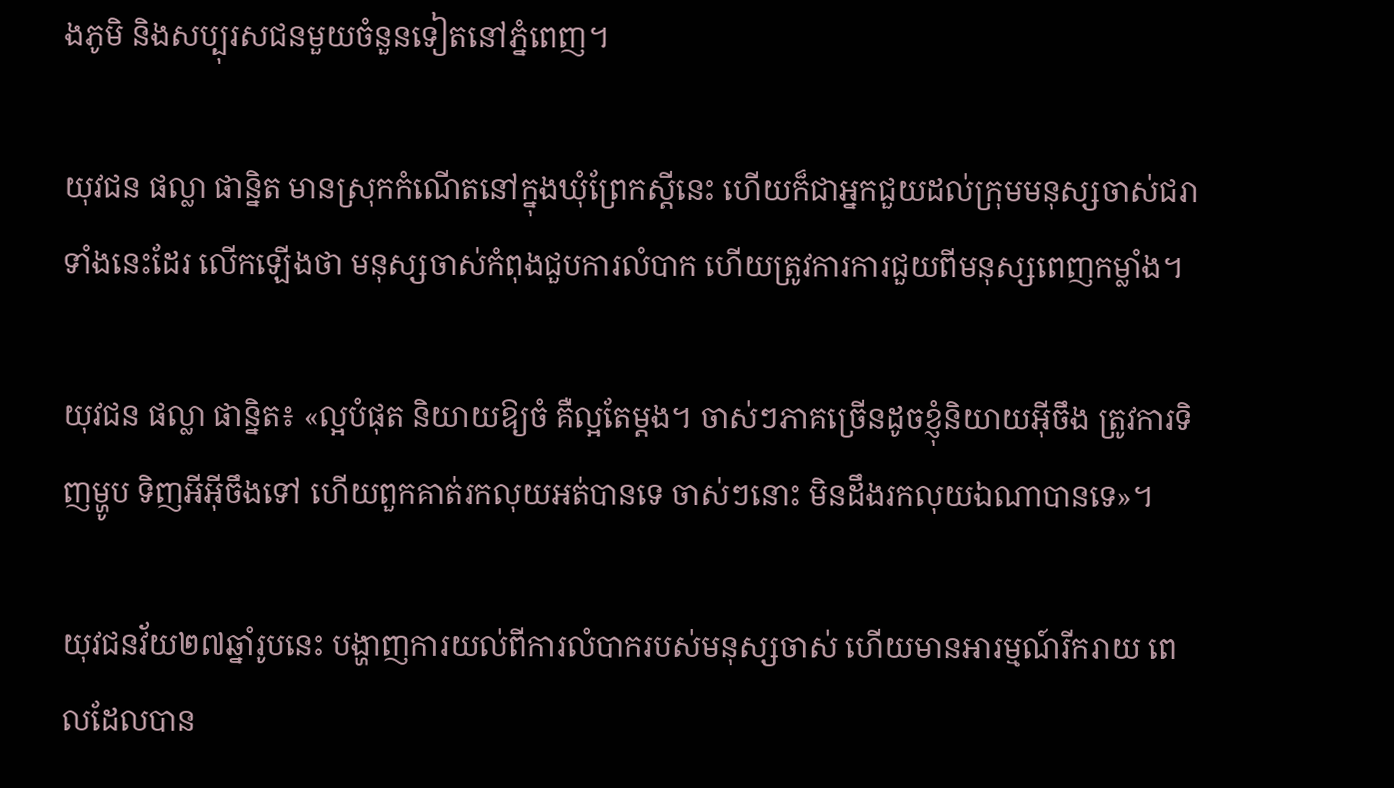ងភូមិ និងសប្បុរសជនមួយចំនួនទៀតនៅភ្នំពេញ។

យុវជន ផល្លា ផាន្និត មានស្រុកកំណើតនៅក្នុងឃុំព្រែកស្ដីនេះ ហើយក៏ជាអ្នកជួយដល់ក្រុមមនុស្សចាស់ជរាទាំងនេះដែរ លើកឡើងថា មនុស្សចាស់កំពុងជួបការលំបាក ហើយត្រូវការការជួយពីមនុស្សពេញកម្លាំង។

យុវជន ផល្លា ផាន្និត៖ «ល្អបំផុត និយាយឱ្យចំ គឺល្អតែម្ដង។ ចាស់ៗភាគច្រើនដូចខ្ញុំនិយាយអ៊ីចឹង ត្រូវការទិញម្ហូប ទិញអីអ៊ីចឹងទៅ ហើយពួកគាត់រកលុយអត់បានទេ ចាស់ៗនោះ មិនដឹងរកលុយឯណាបានទេ»។

យុវជនវ័យ២៧ឆ្នាំរូបនេះ បង្ហាញការយល់ពីការលំបាករបស់មនុស្សចាស់ ហើយមានអារម្មណ៍រីករាយ ពេលដែលបាន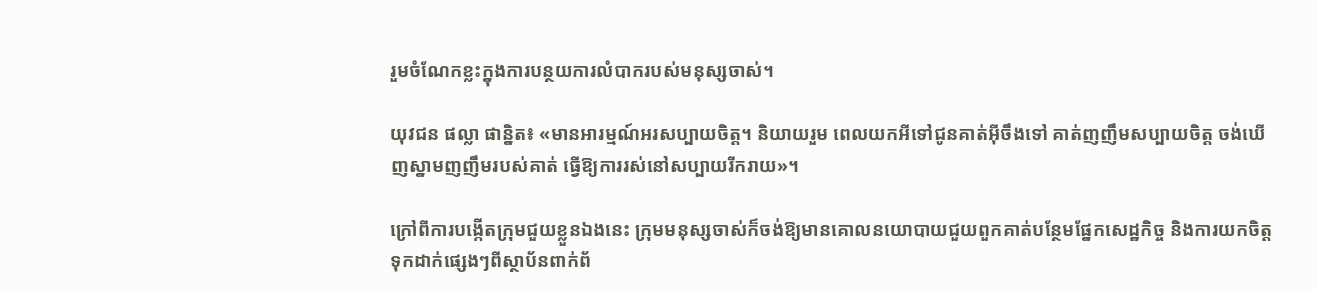រួមចំណែកខ្លះក្នុងការបន្ថយការលំបាករបស់មនុស្សចាស់។

យុវជន ផល្លា ផាន្និត៖ «មានអារម្មណ៍អរសប្បាយចិត្ត។ និយាយរួម ពេលយកអីទៅជូនគាត់អ៊ីចឹងទៅ គាត់ញញឹមសប្បាយចិត្ត ចង់ឃើញស្នាមញញឹមរបស់គាត់ ធ្វើឱ្យការរស់នៅសប្បាយរីករាយ»។

ក្រៅពីការបង្កើតក្រុមជួយខ្លួនឯងនេះ ក្រុមមនុស្សចាស់ក៏ចង់ឱ្យមានគោលនយោបាយជួយពួកគាត់បន្ថែមផ្នែកសេដ្ឋកិច្ច និងការយកចិត្តទុកដាក់ផ្សេងៗពីស្ថាប័នពាក់ព័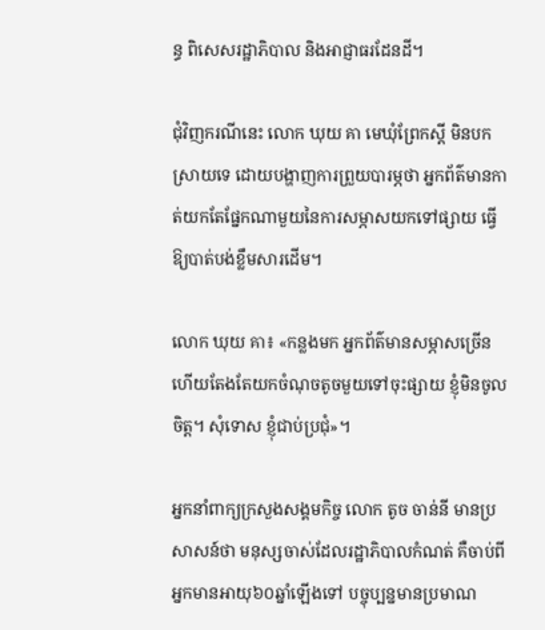ន្ធ ពិសេសរដ្ឋាភិបាល និងអាជ្ញាធរដែនដី។

ជុំវិញករណីនេះ លោក ឃុយ គា មេឃុំព្រែកស្ដី មិនបកស្រាយទេ ដោយបង្ហាញការព្រួយបារម្ភថា អ្នកព័ត៌មានកាត់យកតែផ្នែកណាមួយនៃការសម្ភាសយកទៅផ្សាយ ធ្វើឱ្យបាត់បង់ខ្លឹមសារដើម។

លោក ឃុយ គា៖ «កន្លងមក អ្នកព័ត៌មានសម្ភាសច្រើន ហើយតែងតែយកចំណុចតូចមួយទៅចុះផ្សាយ ខ្ញុំមិនចូលចិត្ត។ សុំទោស ខ្ញុំជាប់ប្រជុំ»។

អ្នកនាំពាក្យក្រសួងសង្គមកិច្ច លោក តូច ចាន់នី មានប្រសាសន៍ថា មនុស្សចាស់ដែលរដ្ឋាភិបាលកំណត់ គឺចាប់ពីអ្នកមានអាយុ៦០ឆ្នាំឡើងទៅ បច្ចុប្បន្នមានប្រមាណ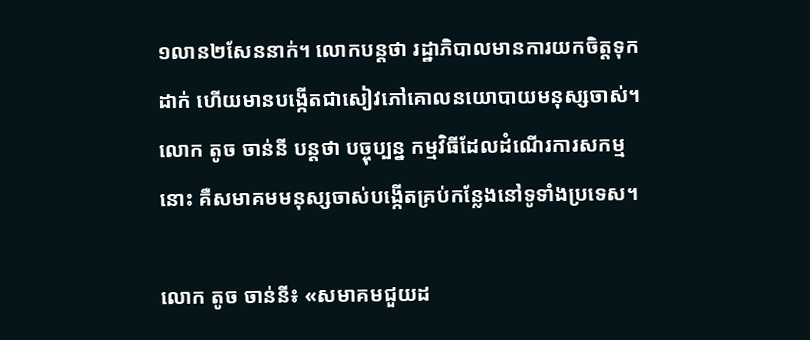១លាន២សែននាក់។ លោកបន្តថា រដ្ឋាភិបាលមានការយកចិត្តទុកដាក់ ហើយមានបង្កើតជាសៀវភៅគោលនយោបាយមនុស្សចាស់។ លោក តូច ចាន់នី បន្តថា បច្ចុប្បន្ន កម្មវិធីដែលដំណើរការសកម្មនោះ គឺសមាគមមនុស្សចាស់បង្កើតគ្រប់កន្លែងនៅទូទាំងប្រទេស។

លោក តូច ចាន់នី៖ «សមាគមជួយដ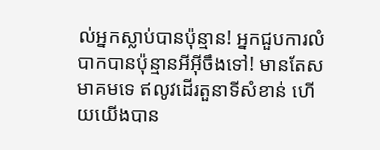ល់អ្នកស្លាប់បានប៉ុន្មាន! អ្នកជួបការលំបាកបានប៉ុន្មានអីអ៊ីចឹងទៅ! មានតែសមាគមទេ ឥលូវដើរតួនាទីសំខាន់ ហើយយើងបាន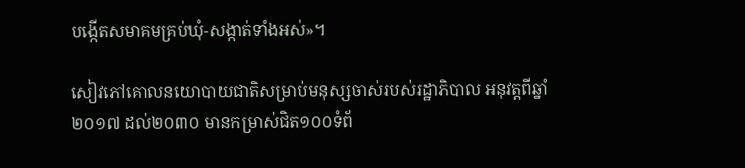បង្កើតសមាគមគ្រប់ឃុំ-សង្កាត់ទាំងអស់»។

សៀវភៅគោលនយោបាយជាតិសម្រាប់មនុស្សចាស់របស់រដ្ឋាភិបាល អនុវត្តពីឆ្នាំ២០១៧ ដល់២០៣០ មានកម្រាស់ជិត១០០ទំព័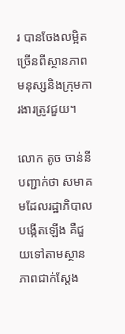រ បានចែងលម្អិតច្រើនពីស្ថានភាពមនុស្សនិងក្រុមការងារត្រូវជួយ។

លោក តូច ចាន់នី បញ្ជាក់ថា សមាគមដែលរដ្ឋាភិបាលបង្កើតឡើង គឺជួយទៅតាមស្ថានភាពជាក់ស្ដែង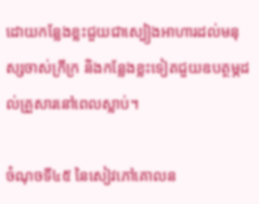ដោយកន្លែងខ្លះជួយជាស្បៀងអាហារដល់មនុស្សចាស់ក្រីក្រ និងកន្លែងខ្លះទៀតជួយឧបត្ថម្ភដល់គ្រួសារនៅពេលស្លាប់។

ចំណុចទី៤៥ នៃសៀវភៅគោលន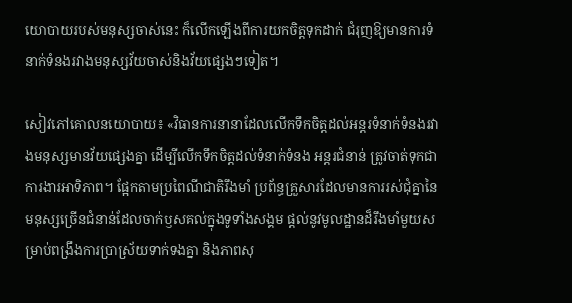យោបាយរបស់មនុស្សចាស់នេះ ក៏លើកឡើងពីការយកចិត្តទុកដាក់ ជំរុញឱ្យមានការទំនាក់ទំនងរវាងមនុស្សវ័យចាស់និងវ័យផ្សេងៗទៀត។

សៀវភៅគោលនយោបាយ៖ «វិធានការនានាដែលលើកទឹកចិត្តដល់អន្តរទំនាក់ទំនងរវាងមនុស្សមានវ័យផ្សេងគ្នា ដើម្បីលើកទឹកចិត្តដល់ទំនាក់ទំនង អន្តរជំនាន់ ត្រូវចាត់ទុកជាការងារអាទិភាព។ ផ្អែកតាមប្រពៃណីជាតិរឹងមាំ ប្រព័ន្ធគ្រួសារដែលមានការរស់ជុំគ្នានៃមនុស្សច្រើនជំនាន់ដែលចាក់ឫសគល់ក្នុងទូទាំងសង្គម ផ្ដល់នូវមូលដ្ឋានដ៏រឹងមាំមួយសម្រាប់ពង្រឹងការប្រាស្រ័យទាក់ទងគ្នា និងភាពសុ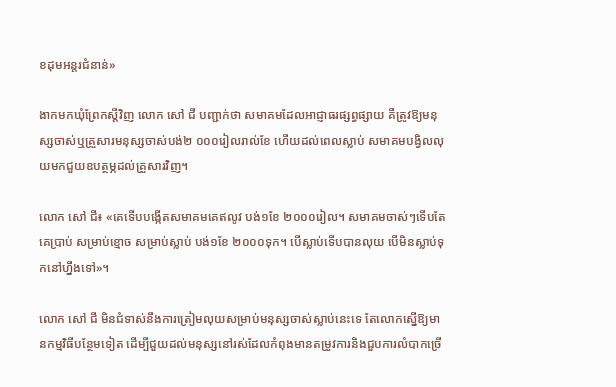ខដុមអន្តរជំនាន់»

ងាកមកឃុំព្រែកស្ដីវិញ លោក សៅ ជី បញ្ជាក់ថា សមាគមដែលអាជ្ញាធរផ្សព្វផ្សាយ គឺត្រូវឱ្យមនុស្សចាស់ឬគ្រួសារមនុស្សចាស់បង់២ ០០០រៀលរាល់ខែ ហើយដល់ពេលស្លាប់ សមាគមបង្វិលលុយមកជួយឧបត្ថម្ភដល់គ្រួសារវិញ។

លោក សៅ ជី៖ «គេទើបបង្កើតសមាគមគេឥលូវ បង់១ខែ ២០០០រៀល។ សមាគមចាស់ៗទើបតែគេប្រាប់ សម្រាប់ខ្មោច សម្រាប់ស្លាប់ បង់១ខែ ២០០០ទុក។ បើស្លាប់ទើបបានលុយ បើមិនស្លាប់ទុកនៅហ្នឹងទៅ»។

លោក សៅ ជី មិនជំទាស់នឹងការត្រៀមលុយសម្រាប់មនុស្សចាស់ស្លាប់នេះទេ តែលោកស្នើឱ្យមានកម្មវិធីបន្ថែមទៀត ដើម្បីជួយដល់មនុស្សនៅរស់ដែលកំពុងមានតម្រូវការនិងជួបការលំបាកច្រើ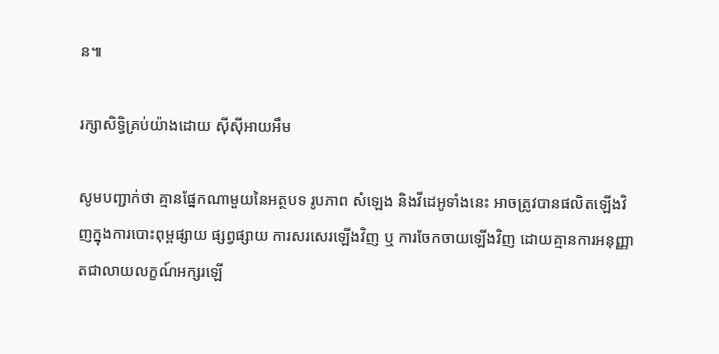ន៕

រក្សាសិទ្វិគ្រប់យ៉ាងដោយ ស៊ីស៊ីអាយអឹម

សូមបញ្ជាក់ថា គ្មានផ្នែកណាមួយនៃអត្ថបទ រូបភាព សំឡេង និងវីដេអូទាំងនេះ អាចត្រូវបានផលិតឡើងវិញក្នុងការបោះពុម្ពផ្សាយ ផ្សព្វផ្សាយ ការសរសេរឡើងវិញ ឬ ការចែកចាយឡើងវិញ ដោយគ្មានការអនុញ្ញាតជាលាយលក្ខណ៍អក្សរឡើ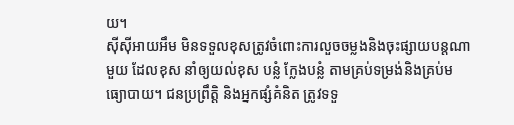យ។
ស៊ីស៊ីអាយអឹម មិនទទួលខុសត្រូវចំពោះការលួចចម្លងនិងចុះផ្សាយបន្តណាមួយ ដែលខុស នាំឲ្យយល់ខុស បន្លំ ក្លែងបន្លំ តាមគ្រប់ទម្រង់និងគ្រប់មធ្យោបាយ។ ជនប្រព្រឹត្តិ និងអ្នកផ្សំគំនិត ត្រូវទទួ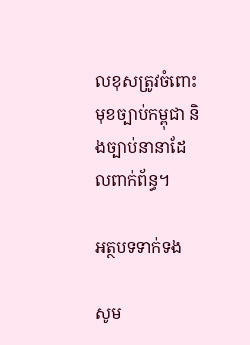លខុសត្រូវចំពោះមុខច្បាប់កម្ពុជា និងច្បាប់នានាដែលពាក់ព័ន្ធ។

អត្ថបទទាក់ទង

សូម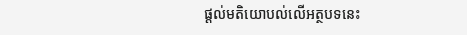ផ្ដល់មតិយោបល់លើអត្ថបទនេះ